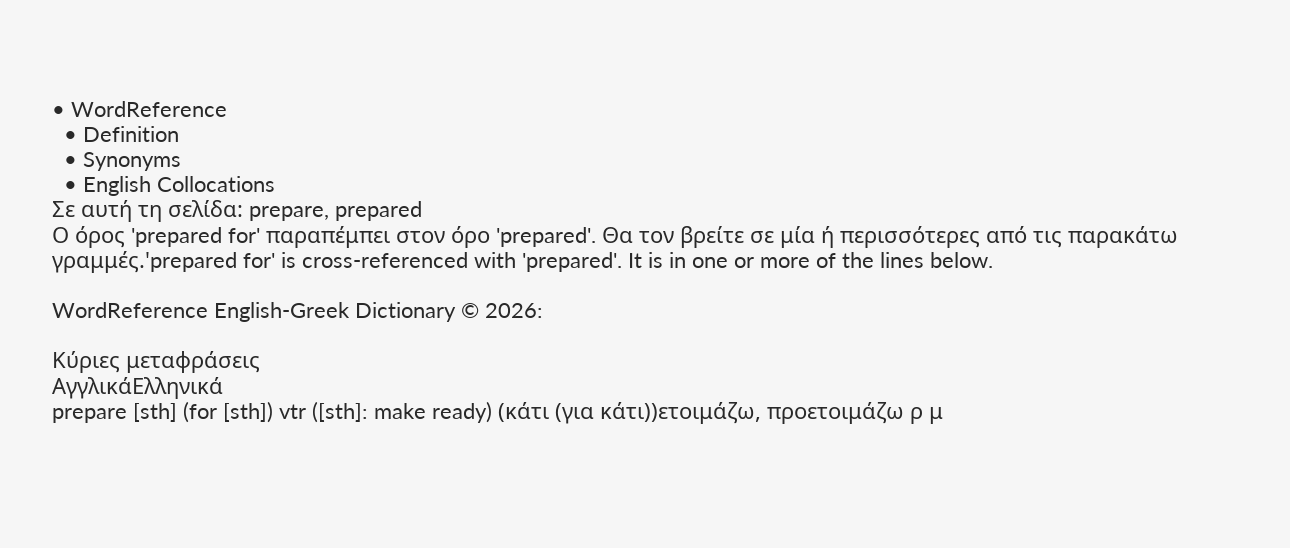• WordReference
  • Definition
  • Synonyms
  • English Collocations
Σε αυτή τη σελίδα: prepare, prepared
Ο όρος 'prepared for' παραπέμπει στον όρο 'prepared'. Θα τον βρείτε σε μία ή περισσότερες από τις παρακάτω γραμμές.'prepared for' is cross-referenced with 'prepared'. It is in one or more of the lines below.

WordReference English-Greek Dictionary © 2026:

Κύριες μεταφράσεις
ΑγγλικάΕλληνικά
prepare [sth] (for [sth]) vtr ([sth]: make ready) (κάτι (για κάτι))ετοιμάζω, προετοιμάζω ρ μ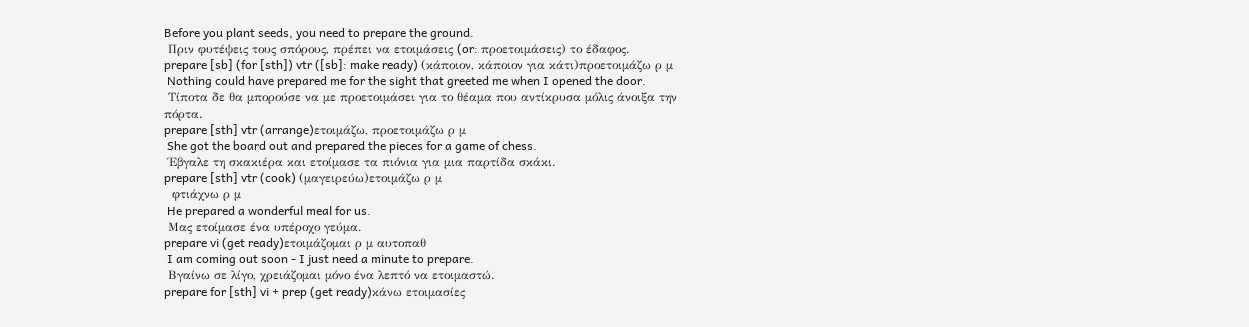Before you plant seeds, you need to prepare the ground.
 Πριν φυτέψεις τους σπόρους, πρέπει να ετοιμάσεις (or: προετοιμάσεις) το έδαφος.
prepare [sb] (for [sth]) vtr ([sb]: make ready) (κάποιον, κάποιον για κάτι)προετοιμάζω ρ μ
 Nothing could have prepared me for the sight that greeted me when I opened the door.
 Τίποτα δε θα μπορούσε να με προετοιμάσει για το θέαμα που αντίκρυσα μόλις άνοιξα την πόρτα.
prepare [sth] vtr (arrange)ετοιμάζω, προετοιμάζω ρ μ
 She got the board out and prepared the pieces for a game of chess.
 Έβγαλε τη σκακιέρα και ετοίμασε τα πιόνια για μια παρτίδα σκάκι.
prepare [sth] vtr (cook) (μαγειρεύω)ετοιμάζω ρ μ
  φτιάχνω ρ μ
 He prepared a wonderful meal for us.
 Μας ετοίμασε ένα υπέροχο γεύμα.
prepare vi (get ready)ετοιμάζομαι ρ μ αυτοπαθ
 I am coming out soon - I just need a minute to prepare.
 Βγαίνω σε λίγο, χρειάζομαι μόνο ένα λεπτό να ετοιμαστώ.
prepare for [sth] vi + prep (get ready)κάνω ετοιμασίες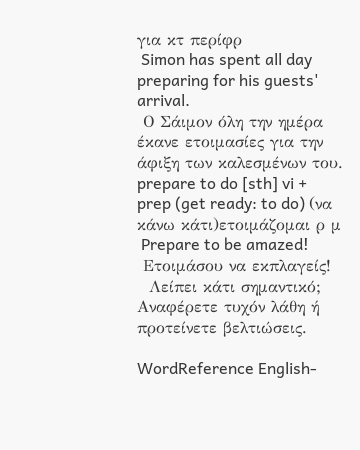για κτ περίφρ
 Simon has spent all day preparing for his guests' arrival.
 Ο Σάιμον όλη την ημέρα έκανε ετοιμασίες για την άφιξη των καλεσμένων του.
prepare to do [sth] vi + prep (get ready: to do) (να κάνω κάτι)ετοιμάζομαι ρ μ
 Prepare to be amazed!
 Ετοιμάσου να εκπλαγείς!
  Λείπει κάτι σημαντικό; Αναφέρετε τυχόν λάθη ή προτείνετε βελτιώσεις.

WordReference English-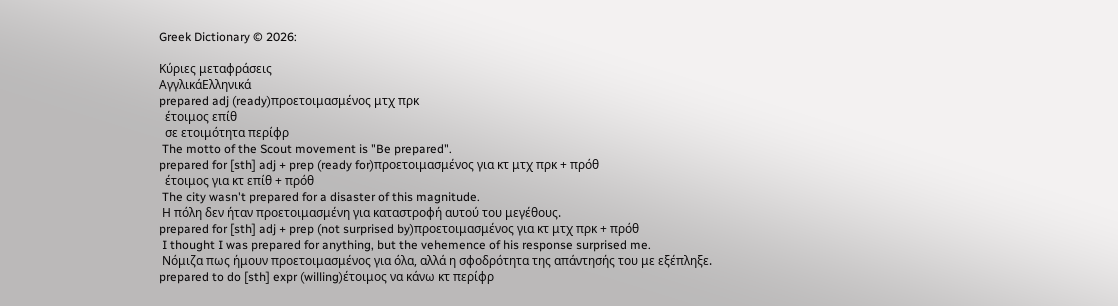Greek Dictionary © 2026:

Κύριες μεταφράσεις
ΑγγλικάΕλληνικά
prepared adj (ready)προετοιμασμένος μτχ πρκ
  έτοιμος επίθ
  σε ετοιμότητα περίφρ
 The motto of the Scout movement is "Be prepared".
prepared for [sth] adj + prep (ready for)προετοιμασμένος για κτ μτχ πρκ + πρόθ
  έτοιμος για κτ επίθ + πρόθ
 The city wasn't prepared for a disaster of this magnitude.
 Η πόλη δεν ήταν προετοιμασμένη για καταστροφή αυτού του μεγέθους.
prepared for [sth] adj + prep (not surprised by)προετοιμασμένος για κτ μτχ πρκ + πρόθ
 I thought I was prepared for anything, but the vehemence of his response surprised me.
 Νόμιζα πως ήμουν προετοιμασμένος για όλα, αλλά η σφοδρότητα της απάντησής του με εξέπληξε.
prepared to do [sth] expr (willing)έτοιμος να κάνω κτ περίφρ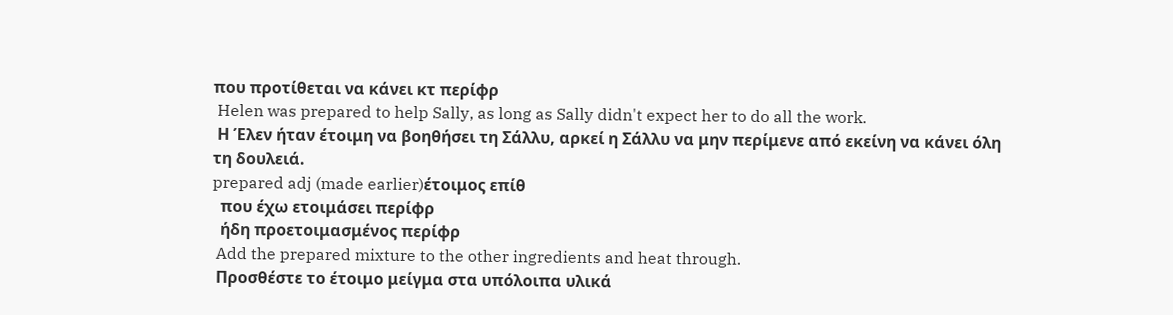που προτίθεται να κάνει κτ περίφρ
 Helen was prepared to help Sally, as long as Sally didn't expect her to do all the work.
 Η Έλεν ήταν έτοιμη να βοηθήσει τη Σάλλυ, αρκεί η Σάλλυ να μην περίμενε από εκείνη να κάνει όλη τη δουλειά.
prepared adj (made earlier)έτοιμος επίθ
  που έχω ετοιμάσει περίφρ
  ήδη προετοιμασμένος περίφρ
 Add the prepared mixture to the other ingredients and heat through.
 Προσθέστε το έτοιμο μείγμα στα υπόλοιπα υλικά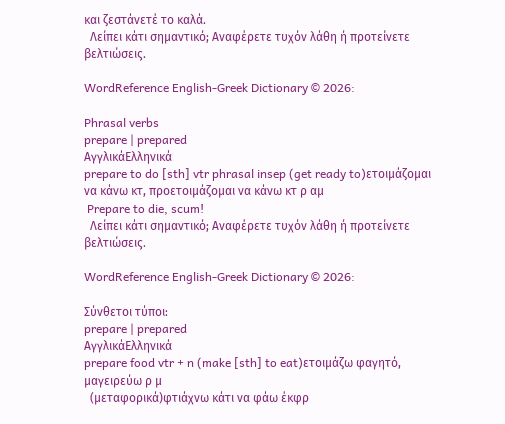και ζεστάνετέ το καλά.
  Λείπει κάτι σημαντικό; Αναφέρετε τυχόν λάθη ή προτείνετε βελτιώσεις.

WordReference English-Greek Dictionary © 2026:

Phrasal verbs
prepare | prepared
ΑγγλικάΕλληνικά
prepare to do [sth] vtr phrasal insep (get ready to)ετοιμάζομαι να κάνω κτ, προετοιμάζομαι να κάνω κτ ρ αμ
 Prepare to die, scum!
  Λείπει κάτι σημαντικό; Αναφέρετε τυχόν λάθη ή προτείνετε βελτιώσεις.

WordReference English-Greek Dictionary © 2026:

Σύνθετοι τύποι:
prepare | prepared
ΑγγλικάΕλληνικά
prepare food vtr + n (make [sth] to eat)ετοιμάζω φαγητό, μαγειρεύω ρ μ
  (μεταφορικά)φτιάχνω κάτι να φάω έκφρ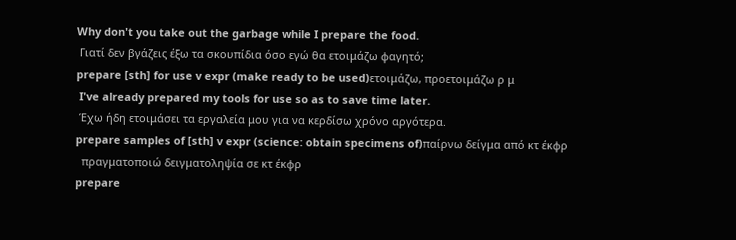Why don't you take out the garbage while I prepare the food.
 Γιατί δεν βγάζεις έξω τα σκουπίδια όσο εγώ θα ετοιμάζω φαγητό;
prepare [sth] for use v expr (make ready to be used)ετοιμάζω, προετοιμάζω ρ μ
 I've already prepared my tools for use so as to save time later.
 Έχω ήδη ετοιμάσει τα εργαλεία μου για να κερδίσω χρόνο αργότερα.
prepare samples of [sth] v expr (science: obtain specimens of)παίρνω δείγμα από κτ έκφρ
  πραγματοποιώ δειγματοληψία σε κτ έκφρ
prepare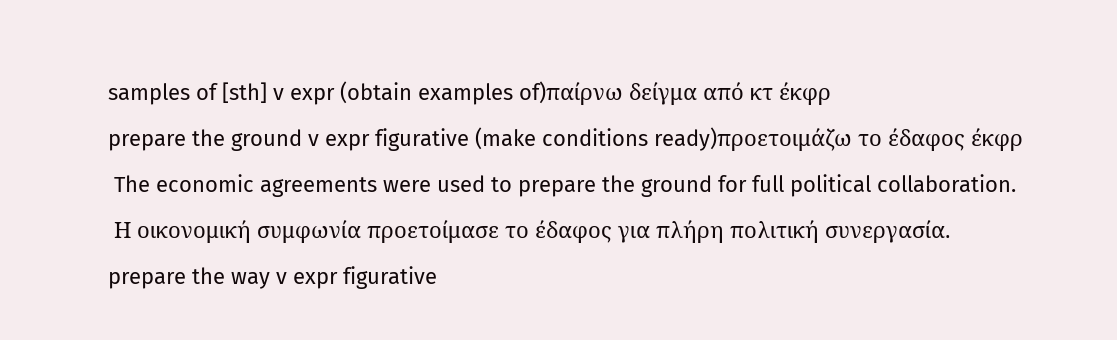samples of [sth] v expr (obtain examples of)παίρνω δείγμα από κτ έκφρ
prepare the ground v expr figurative (make conditions ready)προετοιμάζω το έδαφος έκφρ
 The economic agreements were used to prepare the ground for full political collaboration.
 Η οικονομική συμφωνία προετοίμασε το έδαφος για πλήρη πολιτική συνεργασία.
prepare the way v expr figurative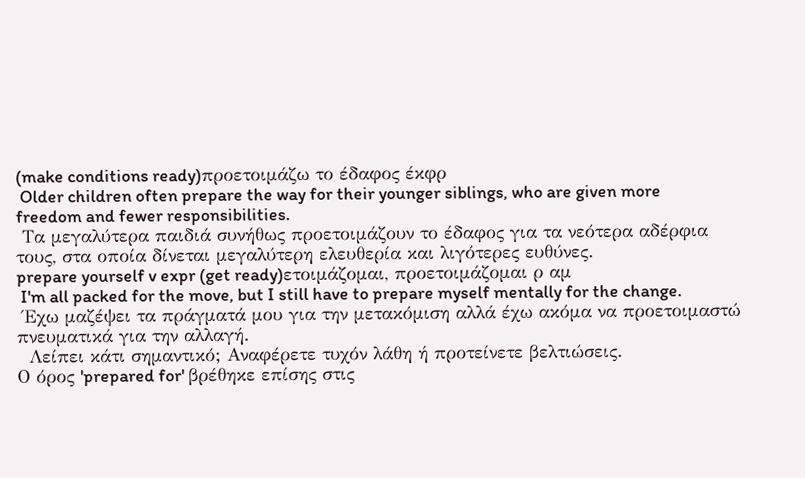(make conditions ready)προετοιμάζω το έδαφος έκφρ
 Older children often prepare the way for their younger siblings, who are given more freedom and fewer responsibilities.
 Τα μεγαλύτερα παιδιά συνήθως προετοιμάζουν το έδαφος για τα νεότερα αδέρφια τους, στα οποία δίνεται μεγαλύτερη ελευθερία και λιγότερες ευθύνες.
prepare yourself v expr (get ready)ετοιμάζομαι, προετοιμάζομαι ρ αμ
 I'm all packed for the move, but I still have to prepare myself mentally for the change.
 Έχω μαζέψει τα πράγματά μου για την μετακόμιση αλλά έχω ακόμα να προετοιμαστώ πνευματικά για την αλλαγή.
  Λείπει κάτι σημαντικό; Αναφέρετε τυχόν λάθη ή προτείνετε βελτιώσεις.
Ο όρος 'prepared for' βρέθηκε επίσης στις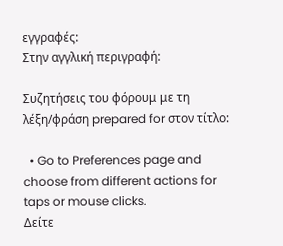εγγραφές:
Στην αγγλική περιγραφή:

Συζητήσεις του φόρουμ με τη λέξη/φράση prepared for στον τίτλο:

  • Go to Preferences page and choose from different actions for taps or mouse clicks.
Δείτε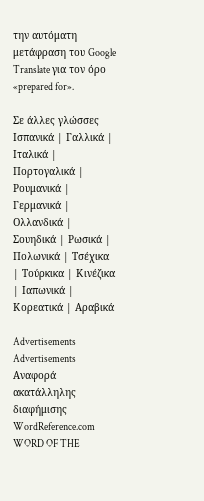την αυτόματη μετάφραση του Google Translate για τον όρο «prepared for».

Σε άλλες γλώσσες Ισπανικά | Γαλλικά | Ιταλικά | Πορτογαλικά | Ρουμανικά | Γερμανικά | Ολλανδικά | Σουηδικά | Ρωσικά | Πολωνικά | Τσέχικα | Τούρκικα | Κινέζικα | Ιαπωνικά | Κορεατικά | Αραβικά

Advertisements
Advertisements
Αναφορά ακατάλληλης διαφήμισης
WordReference.com
WORD OF THE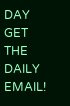DAY
GET THE DAILY EMAIL!